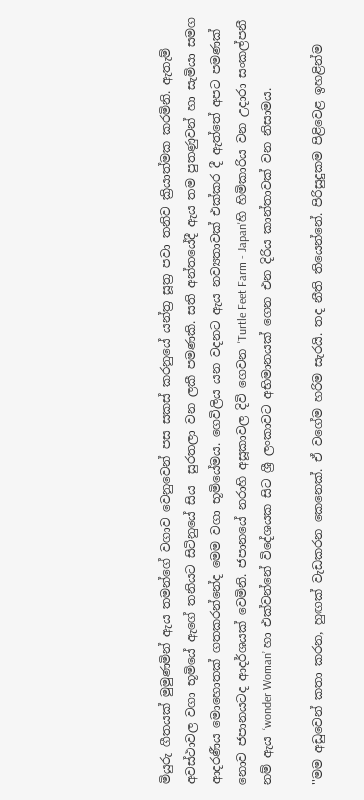මියුරු ගීතයක් මුමුණමින් ඇය තමන්ගේ වගාව වෙනුවෙන් පස සකස් කරනුයේ යන්ත්‍ර සූත්‍ර පවා තනිව ක්‍රියාත්මක කරමිනි. ඇතැම් අවස්ථාවල වගා භූමියේ ඇගේ තනියට සිටිනුයේ සිය  සුරතලා වන ලකී පමණකි. සති අන්තයේදී ඇය තම පුතණුවන් හා සැමියා සමග ආදරණීය මොහොතක් ගතකරන්නේද මෙම වගා භූමියේමය. ගෙවිලිය යන වදනට ඇය නව්‍යතාවක් එක්කර දී ඇත්තේ අපට පමණක් නොව ජපානයටද ආදර්ශයක් වෙමිනි. ජපානයේ නරාහි අසූකාවල දිවි ගෙවන 'Turtle Feet Farm - Japan'හි හිමිකාරිය වන උදාරා සංකල්පනී නම් ඇය ‘wonder Woman’ හා එක්වන්නේ විදේශයක සිට ශ්‍රී ලංකාවට අභිමානයක් ගෙන එන දිරිය කාන්තාවක් වන නිසාමය.

''මම අඩුවෙන් කතා කරන, හුඟක් වැඩකරන කෙනෙක්. ඒ වගේම හරිම සැරයි. තද නීති තියෙන්නේ. පිරිසුදුකම පිළිවෙළ ඉහළින්ම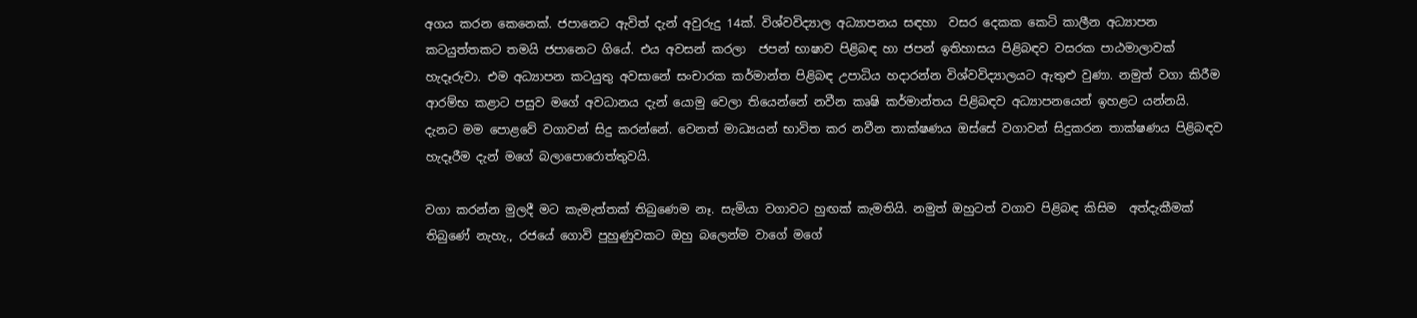අගය කරන කෙනෙක්. ජපානෙට ඇවිත් දැන් අවුරුදු 14ක්. විශ්වවිද්‍යාල අධ්‍යාපනය සඳහා  වසර දෙකක කෙටි කාලීන අධ්‍යාපන කටයුත්තකට තමයි ජපානෙට ගියේ. එය අවසන් කරලා  ජපන් භාෂාව පිළිබඳ හා ජපන් ඉතිහාසය පිළිබඳව වසරක පාඨමාලාවක් හැදෑරුවා. එම අධ්‍යාපන කටයුතු අවසානේ සංචාරක කර්මාන්ත පිළිබඳ උපාධිය හදාරන්න විශ්වවිද්‍යාලයට ඇතුළු වුණා. නමුත් වගා කිරීම ආරම්භ කළාට පසුව මගේ අවධානය දැන් යොමු වෙලා තියෙන්නේ නවීන කෘෂි කර්මාන්තය පිළිබඳව අධ්‍යාපනයෙන් ඉහළට යන්නයි. දැනට මම පොළවේ වගාවන් සිදු කරන්නේ. වෙනත් මාධ්‍යයන් භාවිත කර නවීන තාක්ෂණය ඔස්සේ වගාවන් සිදුකරන තාක්ෂණය පිළිබඳව හැදෑරීම දැන් මගේ බලාපොරොත්තුවයි.

වගා කරන්න මුලදී මට කැමැත්තක් තිබුණෙම නෑ. සැමියා වගාවට හුඟක් කැමතියි. නමුත් ඔහුටත් වගාව පිළිබඳ කිසිම  අත්දැකීමක් තිබුණේ නැහැ., රජයේ ගොවි පුහුණුවකට ඔහු බලෙන්ම වාගේ මගේ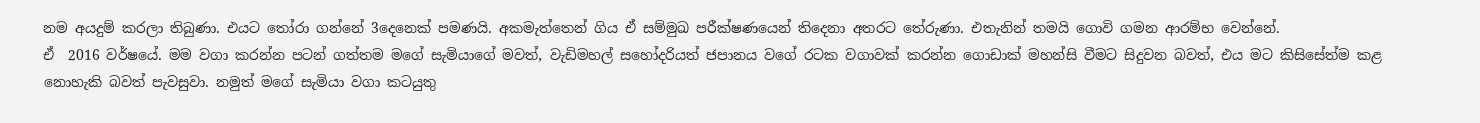නම අයදුම් කරලා තිබුණා. එයට තෝරා ගන්නේ 3දෙනෙක් පමණයි. අකමැත්තෙන් ගිය ඒ සම්මුඛ පරීක්ෂණයෙන් තිදෙනා අතරට තේරුණා. එතැනින් තමයි ගොවි ගමන ආරම්භ වෙන්නේ.
ඒ  2016 වර්ෂයේ. මම වගා කරන්න පටන් ගත්තම මගේ සැමියාගේ මවත්, වැඩිමහල් සහෝදරියත් ජපානය වගේ රටක වගාවක් කරන්න ගොඩාක් මහන්සි වීමට සිදුවන බවත්, එය මට කිසිසේත්ම කළ නොහැකි බවත් පැවසුවා. නමුත් මගේ සැමියා වගා කටයුතු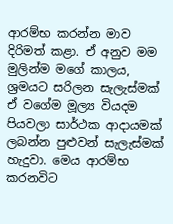ආරම්භ කරන්න මාව දිරිමත් කළා. ඒ අනුව මම මුලින්ම මගේ කාලය, ශ්‍රමයට සරිලන සැලැස්මක් ඒ වගේම මූල්‍ය වියදම පියවලා සාර්ථක ආදායමක් ලබන්න පුළුවන් සැලැස්මක් හැදුවා. මෙය ආරම්භ කරනවිට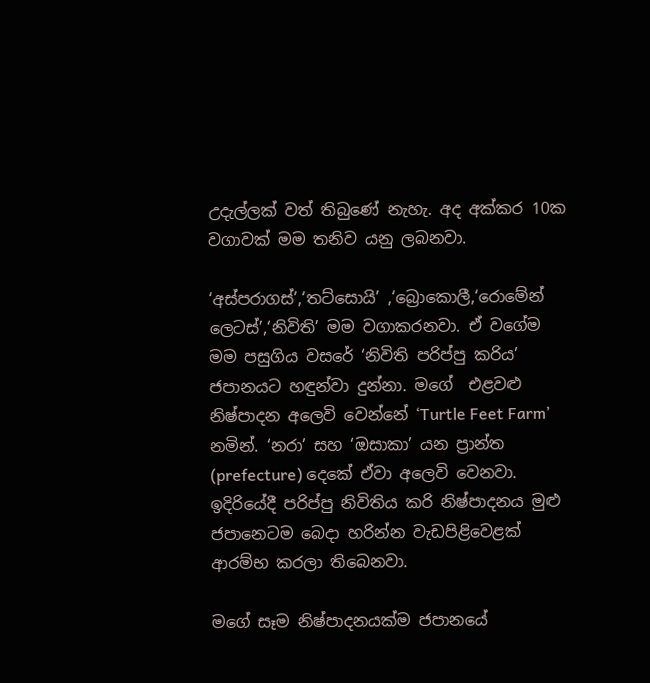උදැල්ලක් වත් තිබුණේ නැහැ. අද අක්කර 10ක වගාවක් මම තනිව යනු ලබනවා.

‘අස්පරාගස්’,‘තට්සොයි’ ,‘බ්‍රොකොලී,‘රොමේන් ලෙටස්’,‘නිවිති’ මම වගාකරනවා. ඒ වගේම මම පසුගිය වසරේ ‘නිවිති පරිප්පු කරිය’ ජපානයට හඳුන්වා දුන්නා. මගේ  එළවළු නිෂ්පාදන අලෙවි වෙන්නේ ‘Turtle Feet Farm’ නමින්. ‘නරා’ සහ ‘ඔසාකා’ යන ප්‍රාන්ත (prefecture) දෙකේ ඒවා අලෙවි වෙනවා. ඉදිරියේදී පරිප්පු නිවිතිය කරි නිෂ්පාදනය මුළු ජපානෙටම බෙදා හරින්න වැඩපිළිවෙළක් ආරම්භ කරලා තිබෙනවා.

මගේ සෑම නිෂ්පාදනයක්ම ජපානයේ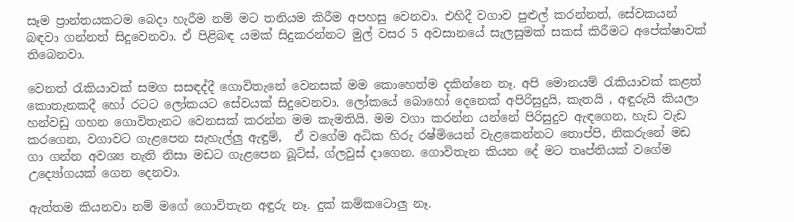සෑම ප්‍රාන්තයකටම බෙදා හැරීම නම් මට තනියම කිරීම අපහසු වෙනවා. එහිදී වගාව පුළුල් කරන්නත්, සේවකයන් බඳවා ගන්නත් සිදුවෙනවා. ඒ පිළිබඳ යමක් සිදුකරන්නට මුල් වසර 5 අවසානයේ සැලසුමක් සකස් කිරීමට අපේක්ෂාවක් තිබෙනවා.

වෙනත් රැකියාවක් සමග සසඳද්දී ගොවිතැනේ වෙනසක් මම කොහෙත්ම දකින්නෙ නෑ. අපි මොනයම් රැකියාවක් කළත් කොතැනකදී හෝ රටට ලෝකයට සේවයක් සිදුවෙනවා. ලෝකයේ බොහෝ දෙනෙක් අපිරිසුදුයි, කැතයි , අඳුරුයි කියලා හන්වඩු ගහන ගොවිතැනට වෙනසක් කරන්න මම කැමතියි. මම වගා කරන්න යන්නේ පිරිසුදුව ඇඳගෙන, හැඩ වැඩ කරගෙන, වගාවට ගැළපෙන සැහැල්ලු ඇඳුම්,  ඒ වගේම අධික හිරු රෂ්මියෙන් වැළකෙන්නට තොප්පි, නිකරුනේ මඩ ගා ගන්න අවශ්‍ය නැති නිසා මඩට ගැළපෙන බූට්ස්, ග්ලවුස් දාගෙන. ගොවිතැන කියන දේ මට තෘප්තියක් වගේම උද්‍යෝගයක් ගෙන දෙනවා.

ඇත්තම කියනවා නම් මගේ ගොවිතැන අඳුරු නෑ. දුක් කම්කටොලු නෑ.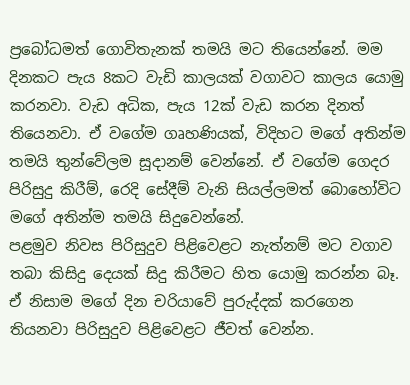ප්‍රබෝධමත් ගොවිතැනක් තමයි මට තියෙන්නේ. මම දිනකට පැය 8කට වැඩි කාලයක් වගාවට කාලය යොමු කරනවා. වැඩ අධික, පැය 12ක් වැඩ කරන දිනත් තියෙනවා. ඒ වගේම ගෘහණියක්, විදිහට මගේ අතින්ම තමයි තුන්වේලම සූදානම් වෙන්නේ. ඒ වගේම ගෙදර පිරිසුදු කිරීම්, රෙදි සේදීම් වැනි සියල්ලමත් බොහෝවිට මගේ අතින්ම තමයි සිදුවෙන්නේ.
පළමුව නිවස පිරිසුදුව පිළිවෙළට නැත්නම් මට වගාව තබා කිසිදු දෙයක් සිදු කිරීමට හිත යොමු කරන්න බෑ. ඒ නිසාම මගේ දින චරියාවේ පුරුද්දක් කරගෙන තියනවා පිරිසුදුව පිළිවෙළට ජීවත් වෙන්න.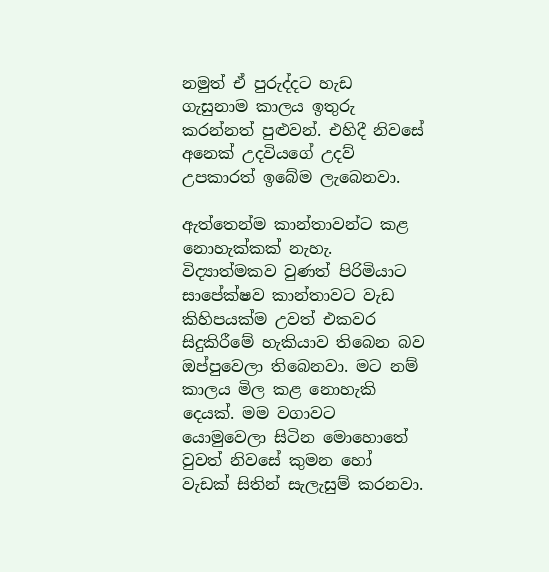නමුත් ඒ පුරුද්දට හැඩ ගැසුනාම කාලය ඉතුරු කරන්නත් පුළුවන්. එහිදී නිවසේ අනෙක් උදවියගේ උදව් උපකාරත් ඉබේම ලැබෙනවා.

ඇත්තෙන්ම කාන්තාවන්ට කළ නොහැක්කක් නැහැ. විද්‍යාත්මකව වුණත් පිරිමියාට සාපේක්ෂව කාන්තාවට වැඩ කිහිපයක්ම උවත් එකවර සිදුකිරීමේ හැකියාව තිබෙන බව ඔප්පුවෙලා තිබෙනවා. මට නම් කාලය මිල කළ නොහැකි දෙයක්. මම වගාවට යොමුවෙලා සිටින මොහොතේ වුවත් නිවසේ කුමන හෝ වැඩක් සිතින් සැලැසුම් කරනවා.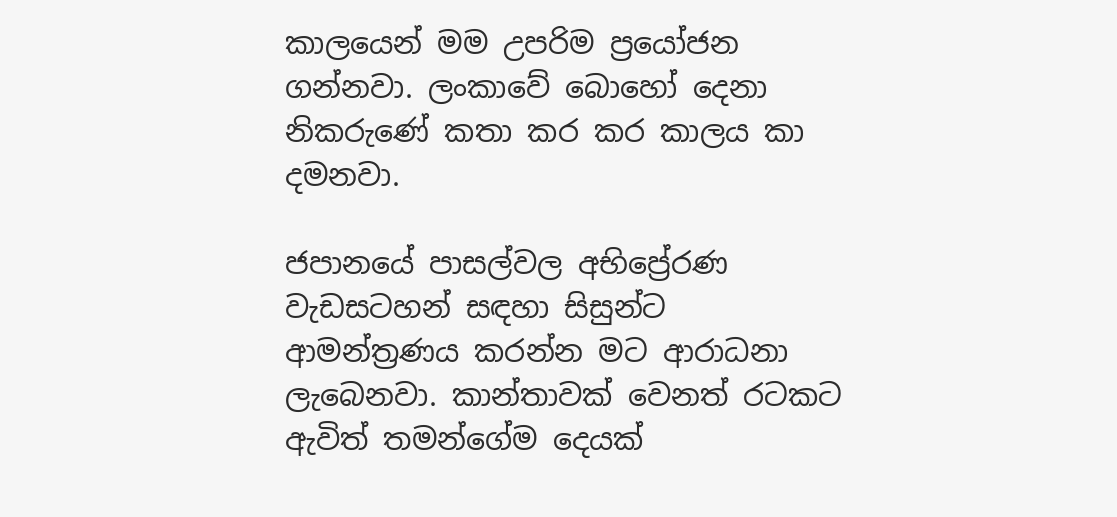කාලයෙන් මම උපරිම ප්‍රයෝජන ගන්නවා. ලංකාවේ බොහෝ දෙනා නිකරුණේ කතා කර කර කාලය කා දමනවා.

ජපානයේ පාසල්වල අභිප්‍රේරණ වැඩසටහන් සඳහා සිසුන්ට ආමන්ත්‍රණය කරන්න මට ආරාධනා ලැබෙනවා. කාන්තාවක් වෙනත් රටකට ඇවිත් තමන්ගේම දෙයක්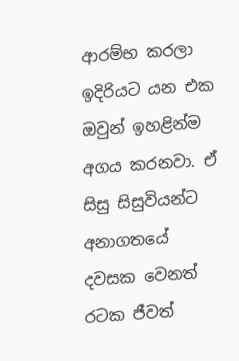ආරම්භ කරලා ඉදිරියට යන එක ඔවුන් ඉහළින්ම අගය කරනවා. ඒ සිසු සිසුවියන්ට අනාගතයේ දවසක වෙනත් රටක ජීවත්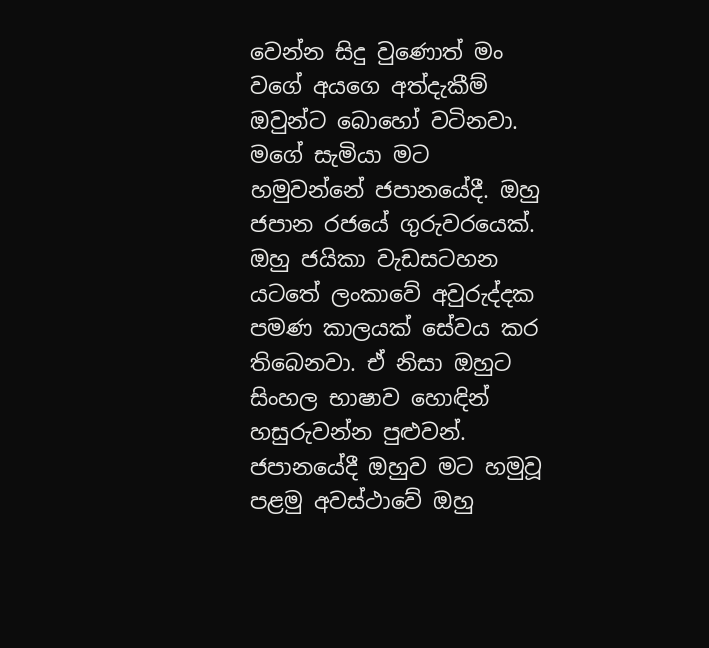වෙන්න සිදු වුණොත් මං වගේ අයගෙ අත්දැකීම් ඔවුන්ට බොහෝ වටිනවා.
මගේ සැමියා මට හමුවන්නේ ජපානයේදී. ඔහු ජපාන රජයේ ගුරුවරයෙක්. ඔහු ජයිකා වැඩසටහන යටතේ ලංකාවේ අවුරුද්දක පමණ කාලයක් සේවය කර තිබෙනවා. ඒ නිසා ඔහුට සිංහල භාෂාව හොඳින් හසුරුවන්න පුළුවන්. ජපානයේදී ඔහුව මට හමුවූ පළමු අවස්ථාවේ ඔහු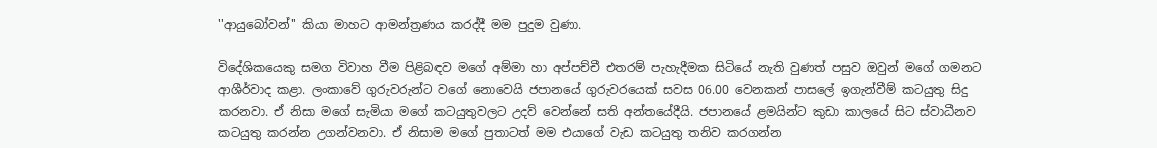''ආයුබෝවන්'' කියා මාහට ආමන්ත්‍රණය කරද්දී මම පුදුම වුණා.

විදේශිකයෙකු සමග විවාහ වීම පිළිබඳව මගේ අම්මා හා අප්පච්චී එතරම් පැහැදීමක සිටියේ නැති වුණත් පසුව ඔවුන් මගේ ගමනට ආශීර්වාද කළා. ලංකාවේ ගුරුවරුන්ට වගේ නොවෙයි ජපානයේ ගුරුවරයෙක් සවස 06.00 වෙනකන් පාසලේ ඉගැන්වීම් කටයුතු සිදු කරනවා. ඒ නිසා මගේ සැමියා මගේ කටයුතුවලට උදව් වෙන්නේ සති අන්තයේදීයි. ජපානයේ ළමයින්ට කුඩා කාලයේ සිට ස්වාධීනව කටයුතු කරන්න උගන්වනවා. ඒ නිසාම මගේ පුතාටත් මම එයාගේ වැඩ කටයුතු තනිව කරගන්න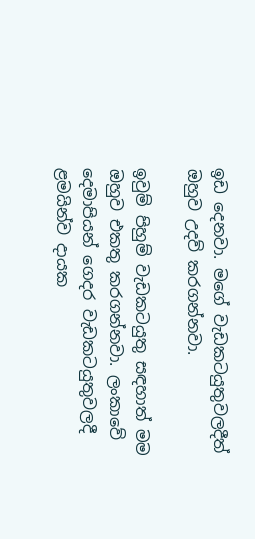ඉඩ දෙනවා. මගේ වැඩකටයුතුවලදීත් ඔහුව උදව් කරගන්නවා.

ඉවුම් පිහුම් වැඩකටයුතු සඳහාත් මම ඔහුව එකතු කරගන්නවා. ලංකාවේ දෙමාපියන් ගෙදර වැඩකටයුතුවලදී ළමයින්ව දායක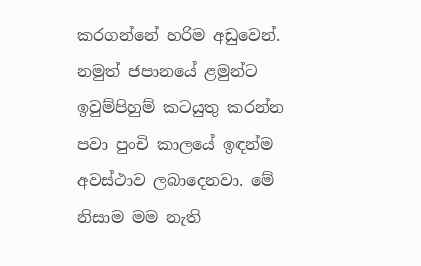කරගන්නේ හරිම අඩුවෙන්. නමුත් ජපානයේ ළමුන්ට ඉවුම්පිහුම් කටයුතු කරන්න පවා පුංචි කාලයේ ඉඳන්ම අවස්ථාව ලබාදෙනවා. මේ නිසාම මම නැති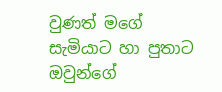වුණත් මගේ සැමියාට හා පුතාට ඔවුන්ගේ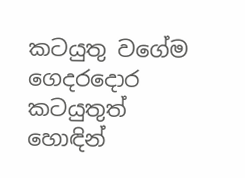කටයුතු වගේම ගෙදරදොර කටයුතුත් හොඳින්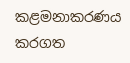කළමනාකරණය කරගත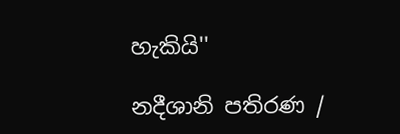හැකියි''

නදීශානි පතිරණ /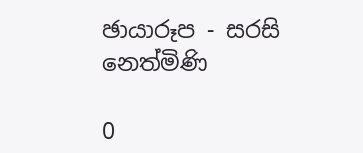ඡායාරූප - සරසි නෙත්මිණි

0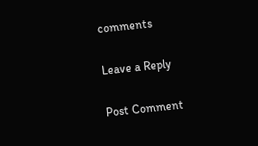comments

Leave a Reply

Post Comment